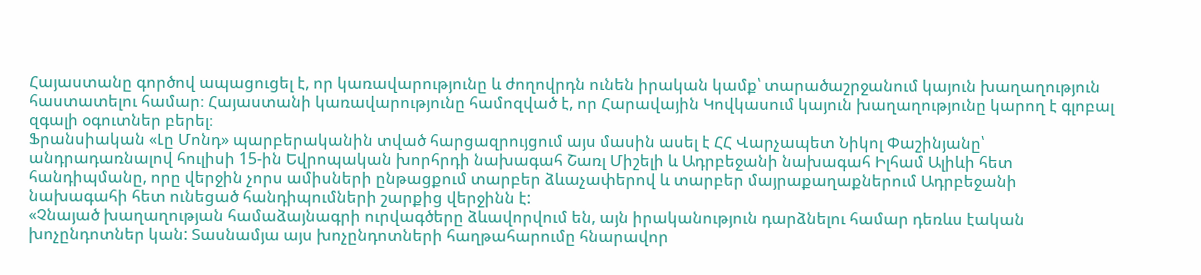Հայաստանը գործով ապացուցել է, որ կառավարությունը և ժողովրդն ունեն իրական կամք՝ տարածաշրջանում կայուն խաղաղություն հաստատելու համար։ Հայաստանի կառավարությունը համոզված է, որ Հարավային Կովկասում կայուն խաղաղությունը կարող է գլոբալ զգալի օգուտներ բերել։
Ֆրանսիական «Լը Մոնդ» պարբերականին տված հարցազրույցում այս մասին ասել է ՀՀ Վարչապետ Նիկոլ Փաշինյանը՝ անդրադառնալով հուլիսի 15-ին Եվրոպական խորհրդի նախագահ Շառլ Միշելի և Ադրբեջանի նախագահ Իլհամ Ալիևի հետ հանդիպմանը, որը վերջին չորս ամիսների ընթացքում տարբեր ձևաչափերով և տարբեր մայրաքաղաքներում Ադրբեջանի նախագահի հետ ունեցած հանդիպումների շարքից վերջինն է:
«Չնայած խաղաղության համաձայնագրի ուրվագծերը ձևավորվում են, այն իրականություն դարձնելու համար դեռևս էական խոչընդոտներ կան: Տասնամյա այս խոչընդոտների հաղթահարումը հնարավոր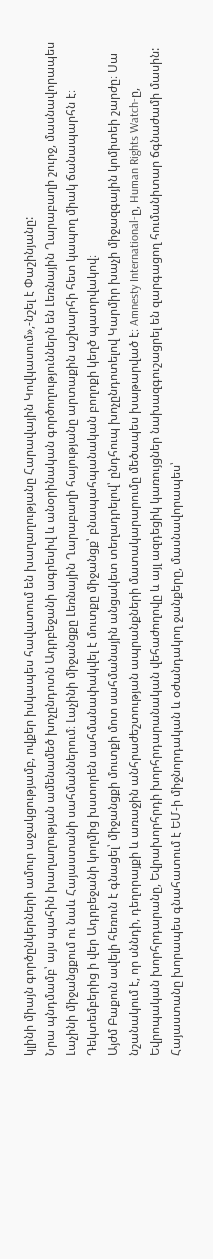կլինի միայն գործընկերների ամուր աջակցությամբ, ովքեր իսկապես հավատում են խաղաղությանը Հարավային Կովկասում»,-նշել է Փաշինյանը:
Նրա պնդմամբ՝ այս պահին խաղաղության ամենամեծ խոչընդոտն Ադրբեջանի ագրեսիվ և անօրինական գործողություններն են Լեռնային Ղարաբաղի շուրջ, մասնավորապես Լաչինի միջանցքում ու նաև Հայաստանի սահմաններում։ Լաչինի միջանցքը Լեռնային Ղարաբաղի հայությանը արտաքին աշխարհի հետ կապող միակ ճանապարհն է։ Դեկտեմբերից ի վեր Ադրբեջանի կողմից խստորեն սահմանափակվել է մուտքը միջանցք՝ բնապահպանական բողոքի կեղծ պատրվակով։
Այժմ Բաքուն ավելի հեռուն է գնացել՝ միջանցքի մուտքի մոտ սահմանային անցակետ տեղադրելով՝ ընդհուպ խոչընդոտելով Կարմիր խաչի միջազգային կոմիտեի շարժը։ Սա նշանակում է, որ սննդի, դեղորայքի և առաջին անհրաժեշտության ապրանքների մատակարարումը մեծապես խաթարված է։ Amnesty International-ը, Human Rights Watch-ը, Եվրոպական խորհրդարանը, Եվրախորհրդի խորհրդարանական վեհաժողովը և այլ ազդեցիկ կառույցներ նախազգուշացրել են զարգացող հումանիտար ճգնաժամի մասին:
Հայաստանը խորապես գնահատում է ԵՄ-ի միջնորդական և օժանդակող ջանքերը, մասնավորապես՝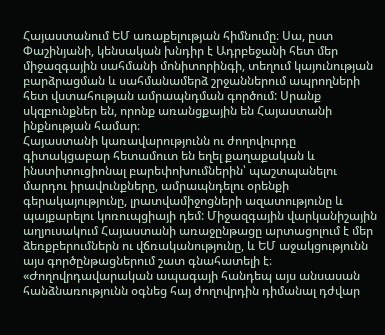Հայաստանում ԵՄ առաքելության հիմնումը։ Սա, ըստ Փաշինյանի, կենսական խնդիր է Ադրբեջանի հետ մեր միջազգային սահմանի մոնիտորինգի, տեղում կայունության բարձրացման և սահմանամերձ շրջաններում ապրողների հետ վստահության ամրապնդման գործում: Սրանք սկզբունքներ են, որոնք առանցքային են Հայաստանի ինքնության համար։
Հայաստանի կառավարությունն ու ժողովուրդը գիտակցաբար հետամուտ են եղել քաղաքական և ինստիտուցիոնալ բարեփոխումներին՝ պաշտպանելու մարդու իրավունքները, ամրապնդելու օրենքի գերակայությունը, լրատվամիջոցների ազատությունը և պայքարելու կոռուպցիայի դեմ: Միջազգային վարկանիշային աղյուսակում Հայաստանի առաջընթացը արտացոլում է մեր ձեռքբերումներն ու վճռականությունը, և ԵՄ աջակցությունն այս գործընթացներում շատ գնահատելի է։ «Ժողովրդավարական ապագայի հանդեպ այս անսասան հանձնառությունն օգնեց հայ ժողովրդին դիմանալ դժվար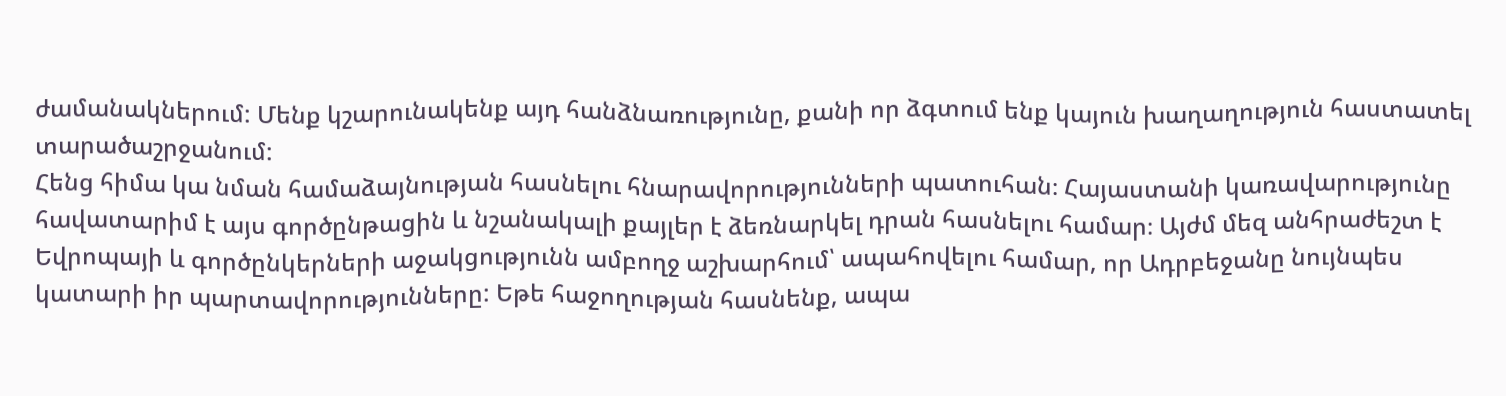ժամանակներում: Մենք կշարունակենք այդ հանձնառությունը, քանի որ ձգտում ենք կայուն խաղաղություն հաստատել տարածաշրջանում:
Հենց հիմա կա նման համաձայնության հասնելու հնարավորությունների պատուհան։ Հայաստանի կառավարությունը հավատարիմ է այս գործընթացին և նշանակալի քայլեր է ձեռնարկել դրան հասնելու համար։ Այժմ մեզ անհրաժեշտ է Եվրոպայի և գործընկերների աջակցությունն ամբողջ աշխարհում՝ ապահովելու համար, որ Ադրբեջանը նույնպես կատարի իր պարտավորությունները: Եթե հաջողության հասնենք, ապա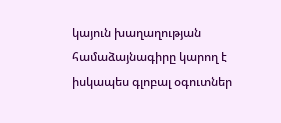կայուն խաղաղության համաձայնագիրը կարող է իսկապես գլոբալ օգուտներ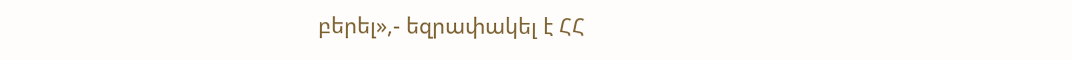բերել»,- եզրափակել է ՀՀ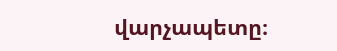վարչապետը։